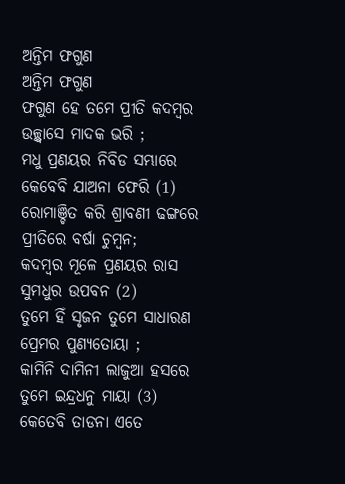ଅନ୍ତିମ ଫଗୁଣ
ଅନ୍ତିମ ଫଗୁଣ
ଫଗୁଣ ହେ ତମେ ପ୍ରୀତି କଦମ୍ବର
ଉଚ୍ଛ୍ଵାସେ ମାଦକ ଭରି ;
ମଧୁ ପ୍ରଣୟର ନିବିଡ ସମ୍ଭାରେ
କେବେବି ଯାଅନା ଫେରି (1)
ରୋମାଞ୍ଚିତ କରି ଶ୍ରାବଣୀ ଢଙ୍ଗରେ
ପ୍ରୀତିରେ ବର୍ଷା ଚୁମ୍ବନ;
କଦମ୍ବର ମୂଳେ ପ୍ରଣୟର ରାସ
ସୁମଧୁର ଉପବନ (2)
ତୁମେ ହିଁ ସୃଜନ ତୁମେ ସାଧାରଣ
ପ୍ରେମର ପୁଣ୍ୟତୋୟା ;
କାମିନି ଦାମିନୀ ଲାଜୁଆ ହସରେ
ତୁମେ ଇନ୍ଦ୍ରଧନୁ ମାୟା (3)
କେତେବି ତାଡନା ଏତେ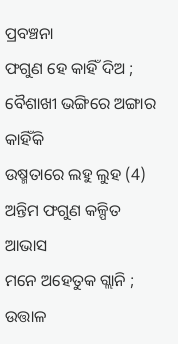ପ୍ରବଞ୍ଚନା
ଫଗୁଣ ହେ କାହିଁ ଦିଅ ;
ବୈଶାଖୀ ଭଙ୍ଗିରେ ଅଙ୍ଗାର କାହିଁକି
ଉଷ୍ମତାରେ ଲହୁ ଲୁହ (4)
ଅନ୍ତିମ ଫଗୁଣ କଳ୍ପିତ ଆଭାସ
ମନେ ଅହେତୁକ ଗ୍ଲାନି ;
ଉତ୍ତାଳ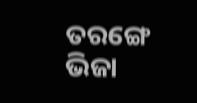ତରଙ୍ଗେ ଭିଜା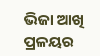ଭିଜା ଆଖି
ପ୍ରଳୟର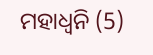ମହାଧ୍ୱନି (5)